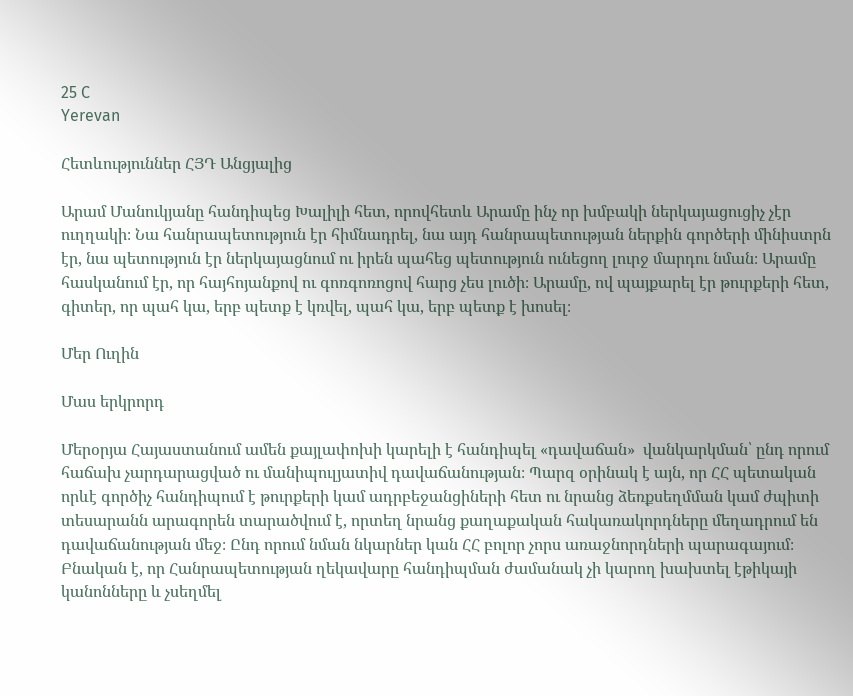25 C
Yerevan

Հետևություններ ՀՅԴ Անցյալից

Արամ Մանուկյանը հանդիպեց Խալիլի հետ, որովհետև Արամը ինչ որ խմբակի ներկայացուցիչ չէր ուղղակի։ Նա հանրապետություն էր հիմնադրել, նա այդ հանրապետության ներքին գործերի մինիստրն էր, նա պետություն էր ներկայացնում ու իրեն պահեց պետություն ունեցող լուրջ մարդու նման։ Արամը հասկանում էր, որ հայհոյանքով ու գոռգոռոցով հարց չես լուծի։ Արամը, ով պայքարել էր թուրքերի հետ, գիտեր, որ պահ կա, երբ պետք է կռվել, պահ կա, երբ պետք է խոսել։

Մեր Ուղին

Մաս երկրորդ

Մերօրյա Հայաստանում ամեն քայլափոխի կարելի է հանդիպել «դավաճան»  վանկարկման՝ ընդ որում հաճախ չարդարացված ու մանիպուլյատիվ դավաճանության։ Պարզ օրինակ է այն, որ ՀՀ պետական որևէ գործիչ հանդիպում է թուրքերի կամ ադրբեջանցիների հետ ու նրանց ձեռքսեղմման կամ ժպիտի տեսարանն արագորեն տարածվում է, որտեղ նրանց քաղաքական հակառակորդները մեղադրում են դավաճանության մեջ։ Ընդ որում նման նկարներ կան ՀՀ բոլոր չորս առաջնորդների պարագայում։ Բնական է, որ Հանրապետության ղեկավարը հանդիպման ժամանակ չի կարող խախտել էթիկայի կանոնները և չսեղմել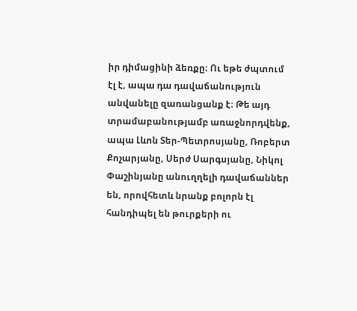իր դիմացինի ձեռքը։ Ու եթե ժպտում էլ է, ապա դա դավաճանություն անվանելը զառանցանք է։ Թե այդ տրամաբանությամբ առաջնորդվենք, ապա Լևոն Տեր-Պետրոսյանը, Ռոբերտ Քոչարյանը, Սերժ Սարգսյանը, Նիկոլ Փաշինյանը անուղղելի դավաճաններ են, որովհետև նրանք բոլորն էլ հանդիպել են թուրքերի ու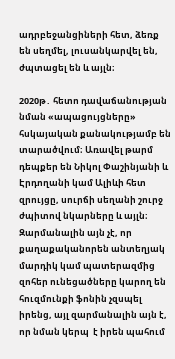ադրբեջանցիների հետ, ձեռք են սեղմել, լուսանկարվել են, ժպտացել են և այլն։

2020թ․ հետո դավաճանության նման «ապացույցները» հսկայական քանակությամբ են տարածվում։ Առավել թարմ դեպքեր են Նիկոլ Փաշինյանի և Էրդողանի կամ Ալիևի հետ զրույցը, սուրճի սեղանի շուրջ ժպիտով նկարները և այլն։ Զարմանալին այն չէ, որ քաղաքականորեն անտեղյակ մարդիկ կամ պատերազմից զոհեր ունեցածները կարող են հուզմունքի ֆոնին չզսպել իրենց, այլ զարմանալին այն է, որ նման կերպ  է իրեն պահում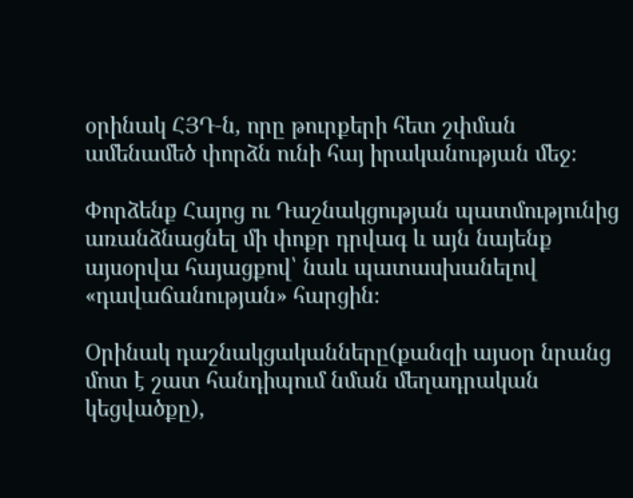օրինակ ՀՅԴ‑ն, որը թուրքերի հետ շփման ամենամեծ փորձն ունի հայ իրականության մեջ։

Փորձենք Հայոց ու Դաշնակցության պատմությունից առանձնացնել մի փոքր դրվագ և այն նայենք այսօրվա հայացքով՝ նաև պատասխանելով «դավաճանության» հարցին։

Օրինակ դաշնակցականները(քանզի այսօր նրանց մոտ է շատ հանդիպում նման մեղադրական կեցվածքը),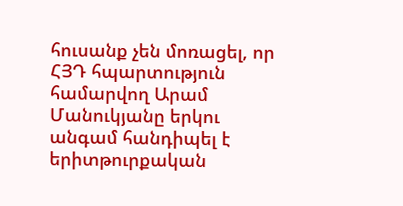հուսանք չեն մոռացել, որ ՀՅԴ հպարտություն համարվող Արամ Մանուկյանը երկու անգամ հանդիպել է երիտթուրքական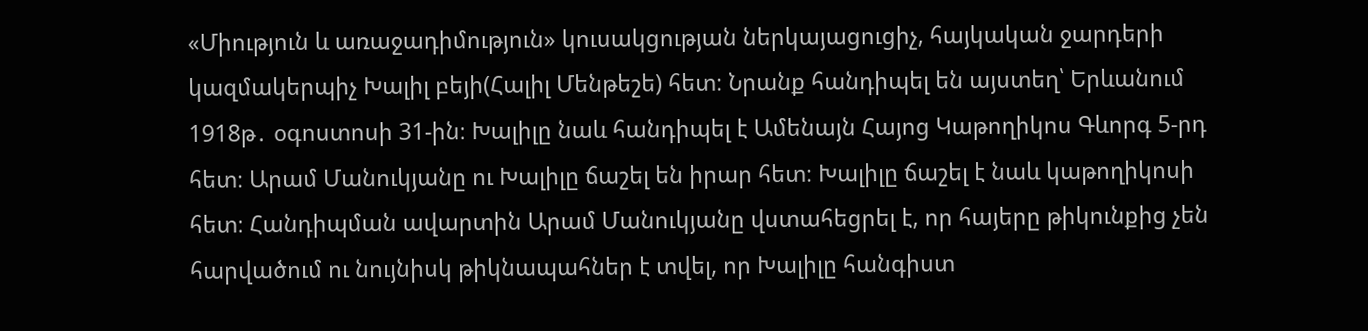«Միություն և առաջադիմություն» կուսակցության ներկայացուցիչ, հայկական ջարդերի կազմակերպիչ Խալիլ բեյի(Հալիլ Մենթեշե) հետ։ Նրանք հանդիպել են այստեղ՝ Երևանում 1918թ․ օգոստոսի 31-ին։ Խալիլը նաև հանդիպել է Ամենայն Հայոց Կաթողիկոս Գևորգ 5‑րդ հետ։ Արամ Մանուկյանը ու Խալիլը ճաշել են իրար հետ։ Խալիլը ճաշել է նաև կաթողիկոսի հետ։ Հանդիպման ավարտին Արամ Մանուկյանը վստահեցրել է, որ հայերը թիկունքից չեն հարվածում ու նույնիսկ թիկնապահներ է տվել, որ Խալիլը հանգիստ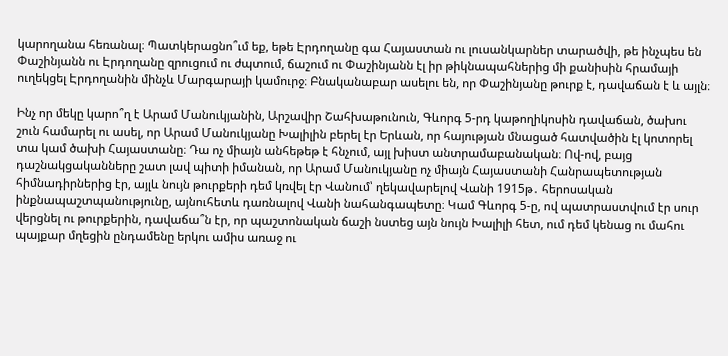կարողանա հեռանալ։ Պատկերացնո՞ւմ եք, եթե Էրդողանը գա Հայաստան ու լուսանկարներ տարածվի, թե ինչպես են Փաշինյանն ու Էրդողանը զրուցում ու ժպտում, ճաշում ու Փաշինյանն էլ իր թիկնապահներից մի քանիսին հրամայի ուղեկցել Էրդողանին մինչև Մարգարայի կամուրջ։ Բնականաբար ասելու են, որ Փաշինյանը թուրք է, դավաճան է և այլն։

Ինչ որ մեկը կարո՞ղ է Արամ Մանուկյանին, Արշավիր Շահխաթունուն, Գևորգ 5‑րդ կաթողիկոսին դավաճան, ծախու շուն համարել ու ասել, որ Արամ Մանուկյանը Խալիլին բերել էր Երևան, որ հայության մնացած հատվածին էլ կոտորել տա կամ ծախի Հայաստանը։ Դա ոչ միայն անհեթեթ է հնչում, այլ խիստ անտրամաբանական։ Ով-ով, բայց դաշնակցականները շատ լավ պիտի իմանան, որ Արամ Մանուկյանը ոչ միայն Հայաստանի Հանրապետության հիմնադիրներից էր, այլև նույն թուրքերի դեմ կռվել էր Վանում՝ ղեկավարելով Վանի 1915թ․ հերոսական ինքնապաշտպանությունը, այնուհետև դառնալով Վանի նահանգապետը։ Կամ Գևորգ 5‑ը, ով պատրաստվում էր սուր վերցնել ու թուրքերին, դավաճա՞ն էր, որ պաշտոնական ճաշի նստեց այն նույն Խալիլի հետ, ում դեմ կենաց ու մահու պայքար մղեցին ընդամենը երկու ամիս առաջ ու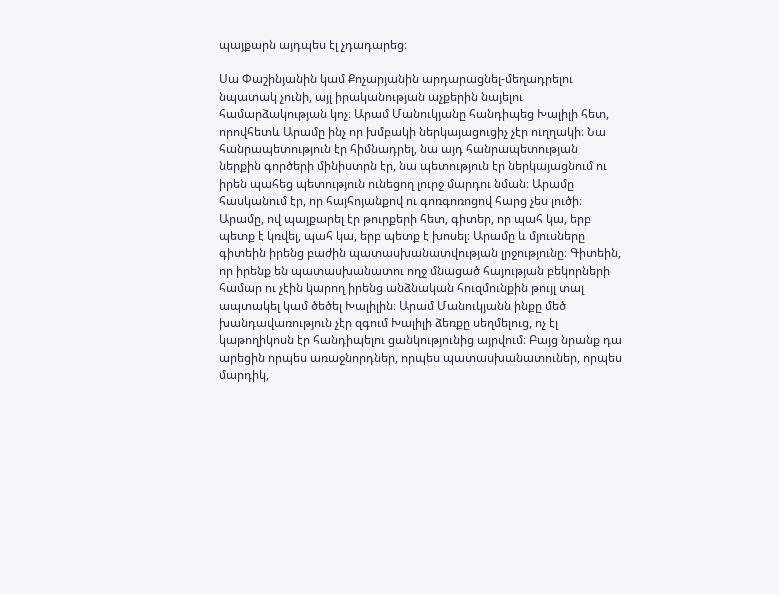պայքարն այդպես էլ չդադարեց։

Սա Փաշինյանին կամ Քոչարյանին արդարացնել-մեղադրելու նպատակ չունի, այլ իրականության աչքերին նայելու համարձակության կոչ։ Արամ Մանուկյանը հանդիպեց Խալիլի հետ, որովհետև Արամը ինչ որ խմբակի ներկայացուցիչ չէր ուղղակի։ Նա հանրապետություն էր հիմնադրել, նա այդ հանրապետության ներքին գործերի մինիստրն էր, նա պետություն էր ներկայացնում ու իրեն պահեց պետություն ունեցող լուրջ մարդու նման։ Արամը հասկանում էր, որ հայհոյանքով ու գոռգոռոցով հարց չես լուծի։ Արամը, ով պայքարել էր թուրքերի հետ, գիտեր, որ պահ կա, երբ պետք է կռվել, պահ կա, երբ պետք է խոսել։ Արամը և մյուսները գիտեին իրենց բաժին պատասխանատվության լրջությունը։ Գիտեին, որ իրենք են պատասխանատու ողջ մնացած հայության բեկորների համար ու չէին կարող իրենց անձնական հուզմունքին թույլ տալ ապտակել կամ ծեծել Խալիլին։ Արամ Մանուկյանն ինքը մեծ խանդավառություն չէր զգում Խալիլի ձեռքը սեղմելուց, ոչ էլ կաթողիկոսն էր հանդիպելու ցանկությունից այրվում։ Բայց նրանք դա արեցին որպես առաջնորդներ, որպես պատասխանատուներ, որպես մարդիկ,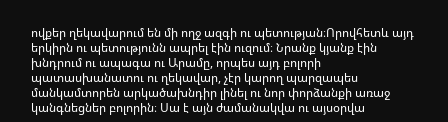ովքեր ղեկավարում են մի ողջ ազգի ու պետության։Որովհետև այդ երկիրն ու պետությունն ապրել էին ուզում։ Նրանք կյանք էին խնդրում ու ապագա ու Արամը, որպես այդ բոլորի պատասխանատու ու ղեկավար, չէր կարող պարզապես մանկամտորեն արկածախնդիր լինել ու նոր փորձանքի առաջ կանգնեցներ բոլորին։ Սա է այն ժամանակվա ու այսօրվա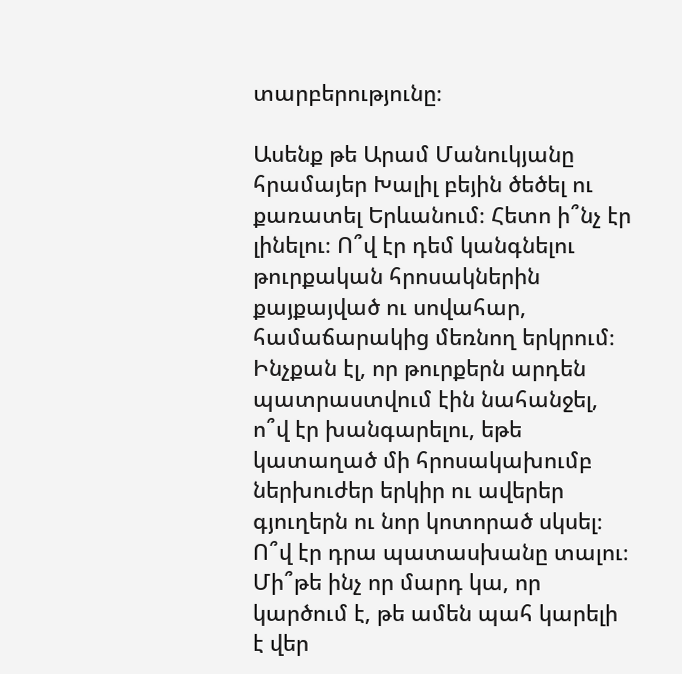տարբերությունը։

Ասենք թե Արամ Մանուկյանը հրամայեր Խալիլ բեյին ծեծել ու քառատել Երևանում։ Հետո ի՞նչ էր լինելու։ Ո՞վ էր դեմ կանգնելու թուրքական հրոսակներին քայքայված ու սովահար, համաճարակից մեռնող երկրում։ Ինչքան էլ, որ թուրքերն արդեն պատրաստվում էին նահանջել, ո՞վ էր խանգարելու, եթե կատաղած մի հրոսակախումբ ներխուժեր երկիր ու ավերեր գյուղերն ու նոր կոտորած սկսել։ Ո՞վ էր դրա պատասխանը տալու։ Մի՞թե ինչ որ մարդ կա, որ կարծում է, թե ամեն պահ կարելի է վեր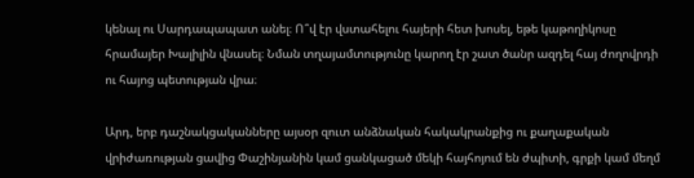կենալ ու Սարդապապատ անել։ Ո՞վ էր վստահելու հայերի հետ խոսել, եթե կաթողիկոսը հրամայեր Խալիլին վնասել։ Նման տղայամտությունը կարող էր շատ ծանր ազդել հայ ժողովրդի ու հայոց պետության վրա։

Արդ, երբ դաշնակցականները այսօր զուտ անձնական հակակրանքից ու քաղաքական վրիժառության ցավից Փաշինյանին կամ ցանկացած մեկի հայհոյում են ժպիտի, գրքի կամ մեղմ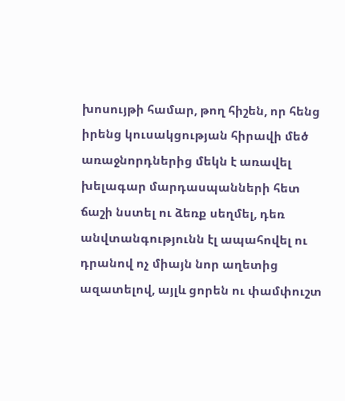խոսույթի համար, թող հիշեն, որ հենց իրենց կուսակցության հիրավի մեծ առաջնորդներից մեկն է առավել խելագար մարդասպանների հետ ճաշի նստել ու ձեռք սեղմել, դեռ անվտանգությունն էլ ապահովել ու դրանով ոչ միայն նոր աղետից ազատելով, այլև ցորեն ու փամփուշտ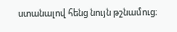ստանալով հենց նույն թշնամուց։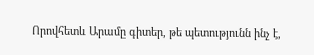Որովհետև Արամը գիտեր, թե պետությունն ինչ է,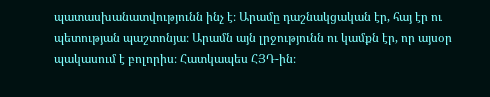պատասխանատվությունն ինչ է։ Արամը դաշնակցական էր, հայ էր ու պետության պաշտոնյա։ Արամն այն լրջությունն ու կամքն էր, որ այսօր պակասում է բոլորիս։ Հատկապես ՀՅԴ-ին։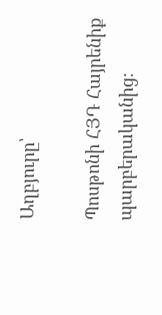Աղբյուրը՝

Պոսթոնի ՀՅԴ Հայրենիք պարբերականից։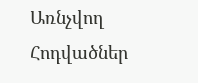Առնչվող Հոդվածներ